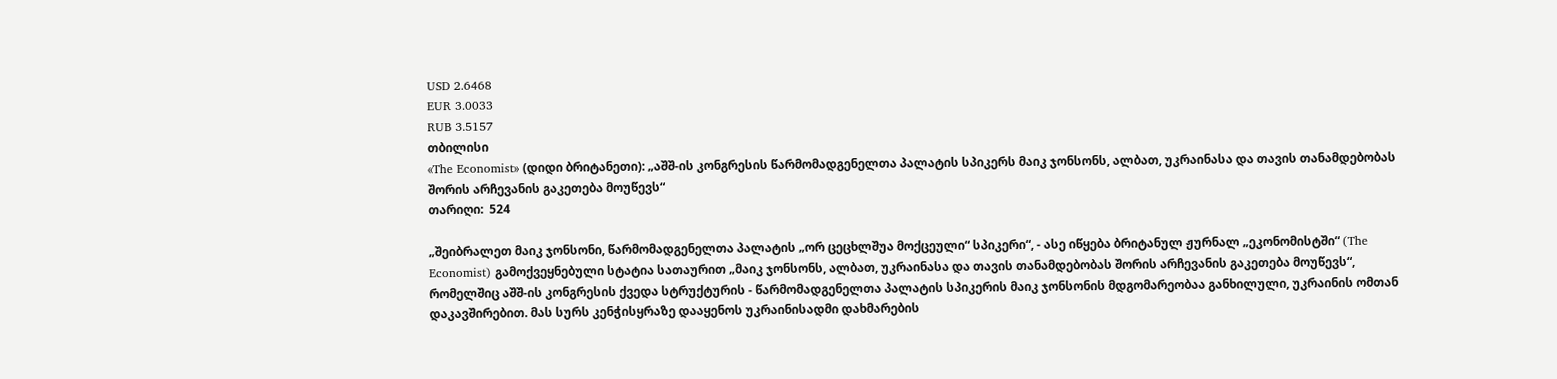USD 2.6468
EUR 3.0033
RUB 3.5157
თბილისი
«The Economist» (დიდი ბრიტანეთი): „აშშ-ის კონგრესის წარმომადგენელთა პალატის სპიკერს მაიკ ჯონსონს, ალბათ, უკრაინასა და თავის თანამდებობას შორის არჩევანის გაკეთება მოუწევს“
თარიღი:  524

„შეიბრალეთ მაიკ ჯონსონი, წარმომადგენელთა პალატის „ორ ცეცხლშუა მოქცეული“ სპიკერი“, - ასე იწყება ბრიტანულ ჟურნალ „ეკონომისტში“ (The Economist) გამოქვეყნებული სტატია სათაურით „მაიკ ჯონსონს, ალბათ, უკრაინასა და თავის თანამდებობას შორის არჩევანის გაკეთება მოუწევს“, რომელშიც აშშ-ის კონგრესის ქვედა სტრუქტურის - წარმომადგენელთა პალატის სპიკერის მაიკ ჯონსონის მდგომარეობაა განხილული, უკრაინის ომთან დაკავშირებით. მას სურს კენჭისყრაზე დააყენოს უკრაინისადმი დახმარების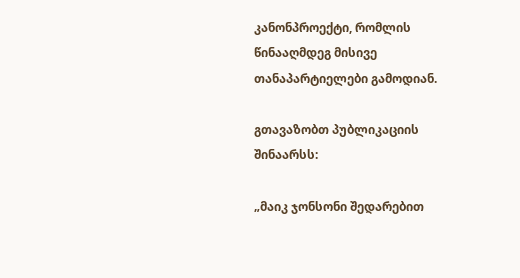კანონპროექტი, რომლის წინააღმდეგ მისივე თანაპარტიელები გამოდიან.

გთავაზობთ პუბლიკაციის შინაარსს:

„მაიკ ჯონსონი შედარებით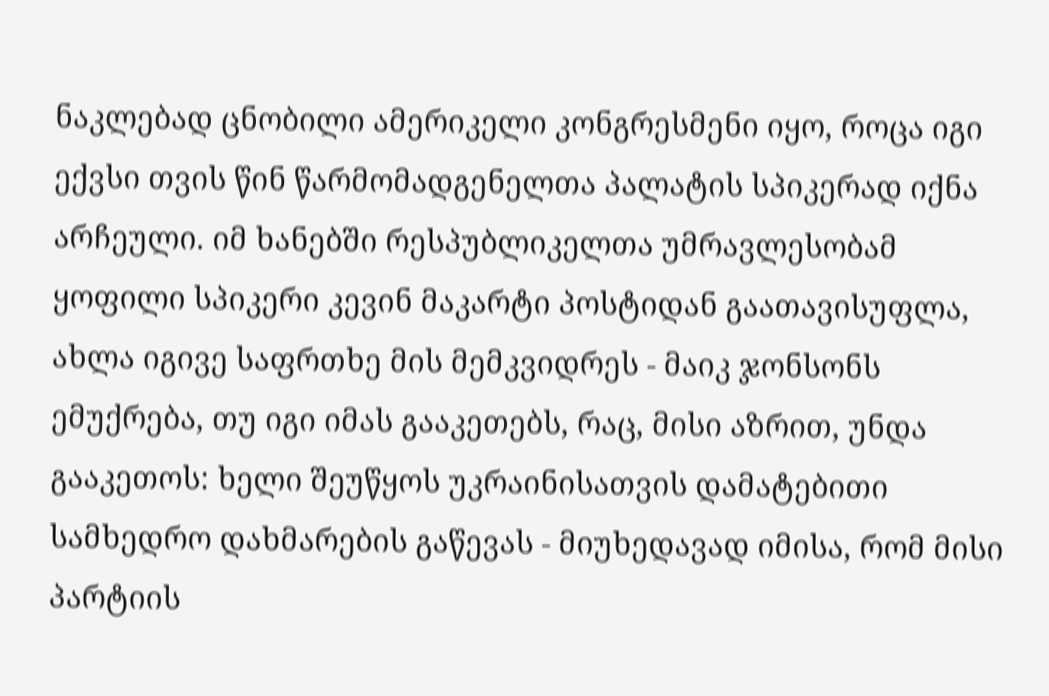ნაკლებად ცნობილი ამერიკელი კონგრესმენი იყო, როცა იგი ექვსი თვის წინ წარმომადგენელთა პალატის სპიკერად იქნა არჩეული. იმ ხანებში რესპუბლიკელთა უმრავლესობამ ყოფილი სპიკერი კევინ მაკარტი პოსტიდან გაათავისუფლა, ახლა იგივე საფრთხე მის მემკვიდრეს - მაიკ ჯონსონს ემუქრება, თუ იგი იმას გააკეთებს, რაც, მისი აზრით, უნდა გააკეთოს: ხელი შეუწყოს უკრაინისათვის დამატებითი სამხედრო დახმარების გაწევას - მიუხედავად იმისა, რომ მისი პარტიის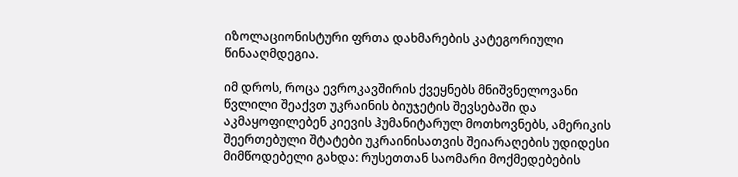იზოლაციონისტური ფრთა დახმარების კატეგორიული წინააღმდეგია.

იმ დროს, როცა ევროკავშირის ქვეყნებს მნიშვნელოვანი წვლილი შეაქვთ უკრაინის ბიუჯეტის შევსებაში და აკმაყოფილებენ კიევის ჰუმანიტარულ მოთხოვნებს, ამერიკის შეერთებული შტატები უკრაინისათვის შეიარაღების უდიდესი მიმწოდებელი გახდა: რუსეთთან საომარი მოქმედებების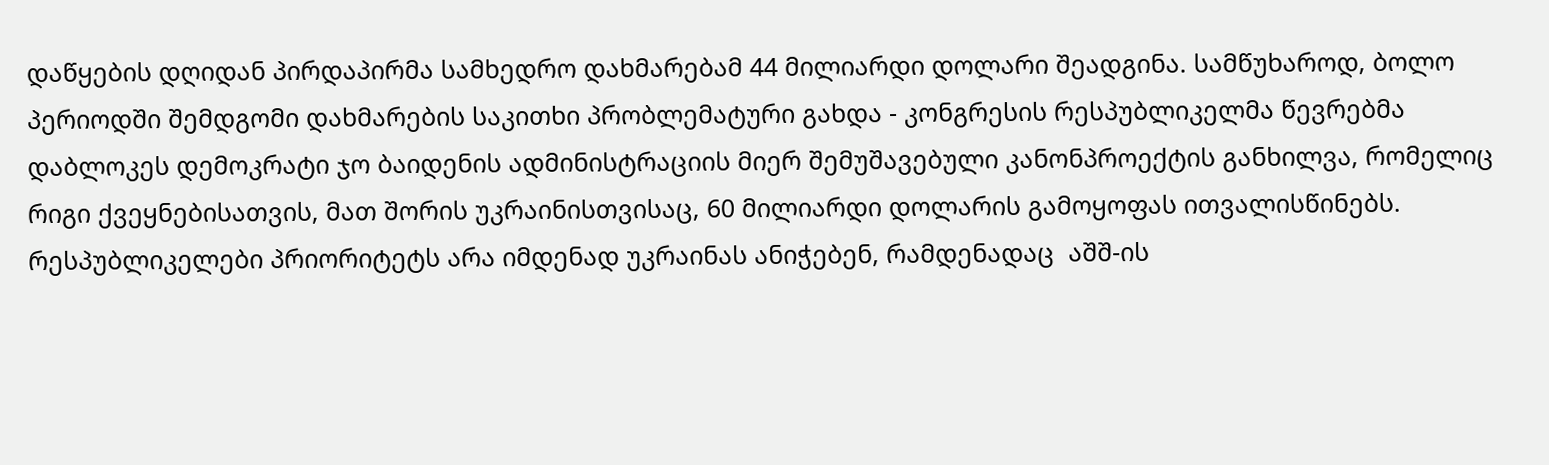დაწყების დღიდან პირდაპირმა სამხედრო დახმარებამ 44 მილიარდი დოლარი შეადგინა. სამწუხაროდ, ბოლო პერიოდში შემდგომი დახმარების საკითხი პრობლემატური გახდა - კონგრესის რესპუბლიკელმა წევრებმა დაბლოკეს დემოკრატი ჯო ბაიდენის ადმინისტრაციის მიერ შემუშავებული კანონპროექტის განხილვა, რომელიც რიგი ქვეყნებისათვის, მათ შორის უკრაინისთვისაც, 60 მილიარდი დოლარის გამოყოფას ითვალისწინებს. რესპუბლიკელები პრიორიტეტს არა იმდენად უკრაინას ანიჭებენ, რამდენადაც  აშშ-ის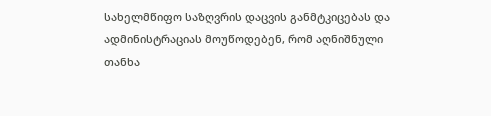სახელმწიფო საზღვრის დაცვის განმტკიცებას და ადმინისტრაციას მოუწოდებენ, რომ აღნიშნული თანხა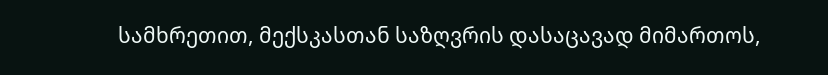სამხრეთით, მექსკასთან საზღვრის დასაცავად მიმართოს,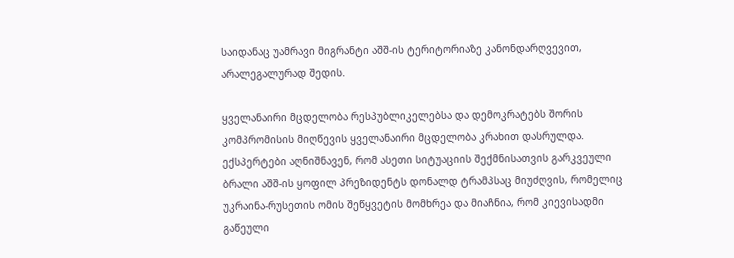საიდანაც უამრავი მიგრანტი აშშ-ის ტერიტორიაზე კანონდარღვევით, არალეგალურად შედის.

ყველანაირი მცდელობა რესპუბლიკელებსა და დემოკრატებს შორის კომპრომისის მიღწევის ყველანაირი მცდელობა კრახით დასრულდა. ექსპერტები აღნიშნავენ, რომ ასეთი სიტუაციის შექმნისათვის გარკვეული ბრალი აშშ-ის ყოფილ პრეზიდენტს დონალდ ტრამპსაც მიუძღვის, რომელიც უკრაინა-რუსეთის ომის შეწყვეტის მომხრეა და მიაჩნია, რომ კიევისადმი გაწეული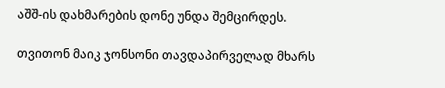აშშ-ის დახმარების დონე უნდა შემცირდეს.

თვითონ მაიკ ჯონსონი თავდაპირველად მხარს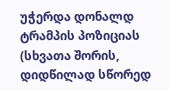უჭერდა დონალდ ტრამპის პოზიციას (სხვათა შორის, დიდწილად სწორედ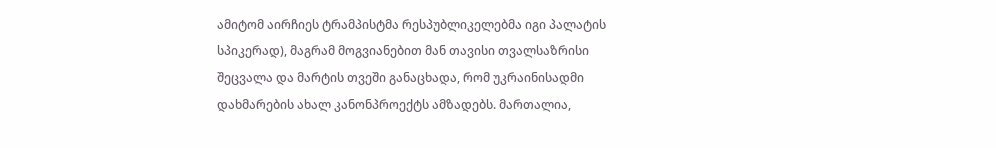ამიტომ აირჩიეს ტრამპისტმა რესპუბლიკელებმა იგი პალატის სპიკერად), მაგრამ მოგვიანებით მან თავისი თვალსაზრისი შეცვალა და მარტის თვეში განაცხადა, რომ უკრაინისადმი დახმარების ახალ კანონპროექტს ამზადებს. მართალია,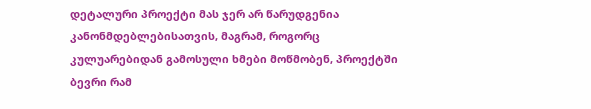დეტალური პროექტი მას ჯერ არ წარუდგენია კანონმდებლებისათვის, მაგრამ, როგორც კულუარებიდან გამოსული ხმები მოწმობენ, პროექტში ბევრი რამ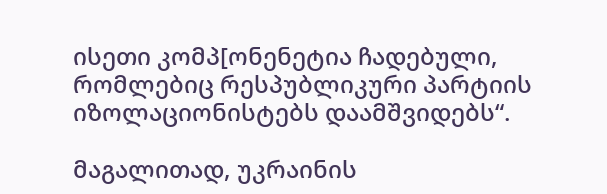ისეთი კომპ[ონენეტია ჩადებული, რომლებიც რესპუბლიკური პარტიის იზოლაციონისტებს დაამშვიდებს“.

მაგალითად, უკრაინის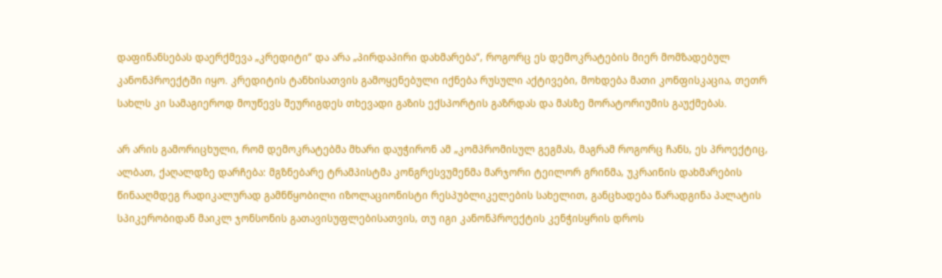დაფინანსებას დაერქმევა „კრედიტი“ და არა „პირდაპირი დახმარება“, როგორც ეს დემოკრატების მიერ მომზადებულ კანონპროექტში იყო. კრედიტის ტანხისათვის გამოყენებული იქნება რუსული აქტივები, მოხდება მათი კონფისკაცია, თეთრ სახლს კი სამაგიეროდ მოუწევს შეურიგდეს თხევადი გაზის ექსპორტის გაზრდას და მასზე მორატორიუმის გაუქმებას.

არ არის გამორიცხული, რომ დემოკრატებმა მხარი დაუჭირონ ამ „კომპრომისულ გეგმას, მაგრამ როგორც ჩანს, ეს პროექტიც, ალბათ, ქაღალდზე დარჩება: მგზნებარე ტრამპისტმა კონგრესვუმენმა მარჯორი ტეილორ გრინმა, უკრაინის დახმარების წინააღმდეგ რადიკალურად გამნწყობილი იზოლაციონისტი რესპუბლიკელების სახელით, განცხადება წარადგინა პალატის სპიკერობიდან მაიკლ ჯონსონის გათავისუფლებისათვის, თუ იგი კანონპროექტის კენჭისყრის დროს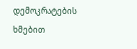დემოკრატების ხმებით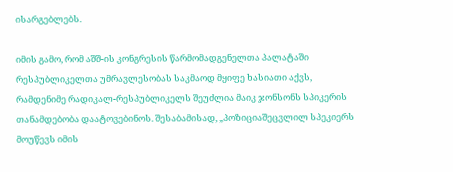ისარგებლებს.

იმის გამო, რომ აშშ-ის კონგრესის წარმომადგენელთა პალატაში რესპუბლიკელთა უმრავლესობას საკმაოდ მყიფე ხასიათი აქვს, რამდენიმე რადიკალ-რესპუბლიკელს შეუძლია მაიკ ჯონსონს სპიკერის თანამდებობა დაატოვებინოს. შესაბამისად, „პოზიციაშეცვლილ სპეკიერს მოუწევს იმის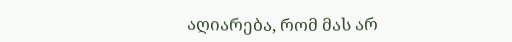აღიარება, რომ მას არ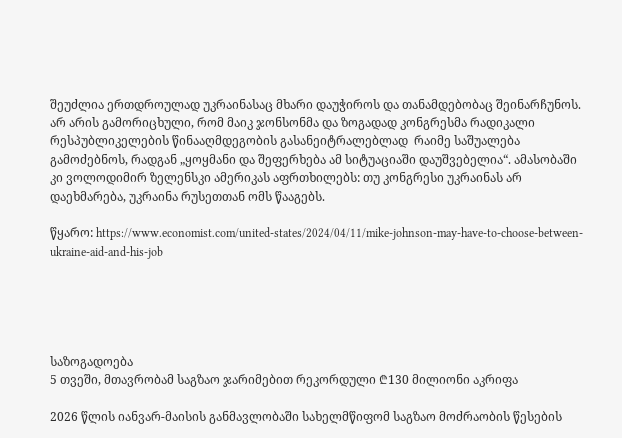შეუძლია ერთდროულად უკრაინასაც მხარი დაუჭიროს და თანამდებობაც შეინარჩუნოს. არ არის გამორიცხული, რომ მაიკ ჯონსონმა და ზოგადად კონგრესმა რადიკალი რესპუბლიკელების წინააღმდეგობის გასანეიტრალებლად  რაიმე საშუალება გამოძებნოს, რადგან „ყოყმანი და შეფერხება ამ სიტუაციაში დაუშვებელია“. ამასობაში კი ვოლოდიმირ ზელენსკი ამერიკას აფრთხილებს: თუ კონგრესი უკრაინას არ დაეხმარება, უკრაინა რუსეთთან ომს წააგებს.

წყარო: https://www.economist.com/united-states/2024/04/11/mike-johnson-may-have-to-choose-between-ukraine-aid-and-his-job





საზოგადოება
5 თვეში, მთავრობამ საგზაო ჯარიმებით რეკორდული ₾130 მილიონი აკრიფა

2026 წლის იანვარ-მაისის განმავლობაში სახელმწიფომ საგზაო მოძრაობის წესების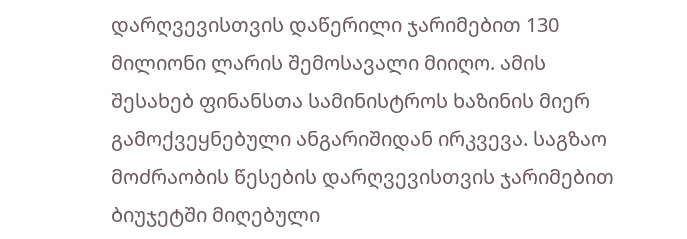დარღვევისთვის დაწერილი ჯარიმებით 130 მილიონი ლარის შემოსავალი მიიღო. ამის შესახებ ფინანსთა სამინისტროს ხაზინის მიერ გამოქვეყნებული ანგარიშიდან ირკვევა. საგზაო მოძრაობის წესების დარღვევისთვის ჯარიმებით ბიუჯეტში მიღებული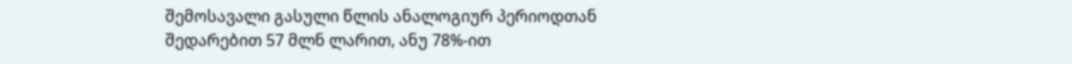შემოსავალი გასული წლის ანალოგიურ პერიოდთან შედარებით 57 მლნ ლარით, ანუ 78%-ით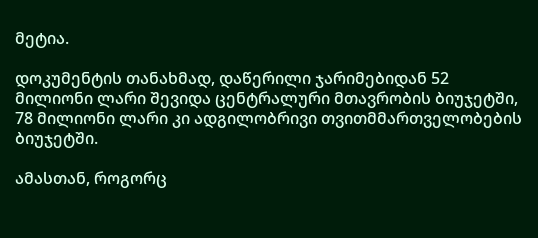მეტია.

დოკუმენტის თანახმად, დაწერილი ჯარიმებიდან 52 მილიონი ლარი შევიდა ცენტრალური მთავრობის ბიუჯეტში, 78 მილიონი ლარი კი ადგილობრივი თვითმმართველობების ბიუჯეტში.

ამასთან, როგორც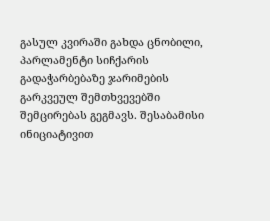გასულ კვირაში გახდა ცნობილი, პარლამენტი სიჩქარის გადაჭარბებაზე ჯარიმების გარკვეულ შემთხვევებში შემცირებას გეგმავს. შესაბამისი ინიციატივით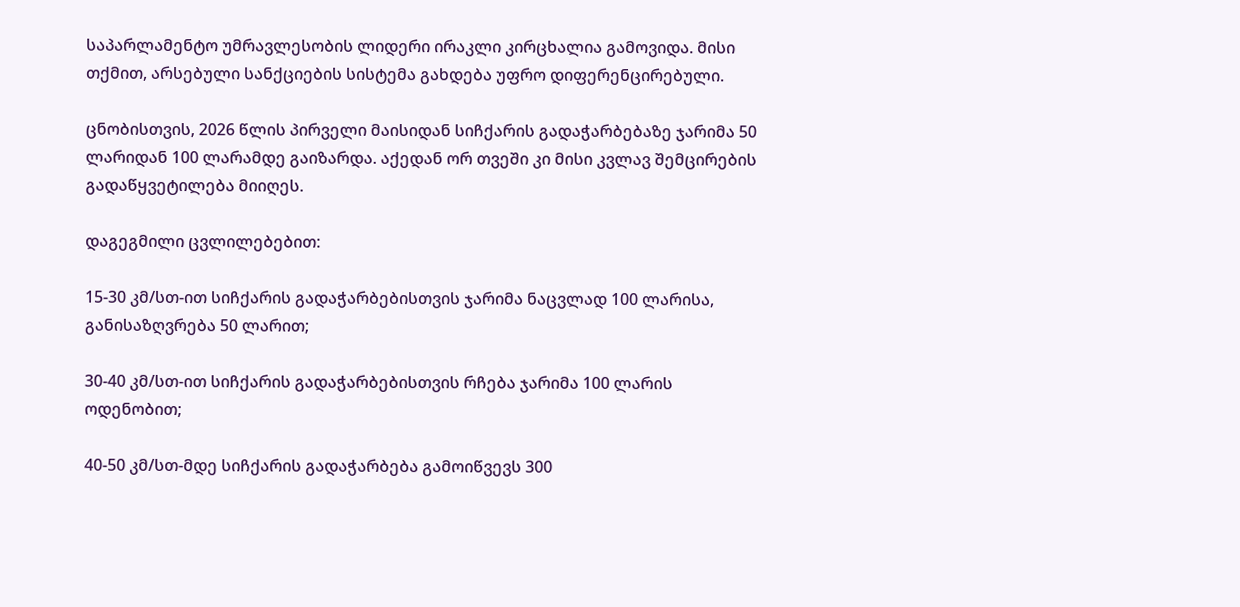საპარლამენტო უმრავლესობის ლიდერი ირაკლი კირცხალია გამოვიდა. მისი თქმით, არსებული სანქციების სისტემა გახდება უფრო დიფერენცირებული.

ცნობისთვის, 2026 წლის პირველი მაისიდან სიჩქარის გადაჭარბებაზე ჯარიმა 50 ლარიდან 100 ლარამდე გაიზარდა. აქედან ორ თვეში კი მისი კვლავ შემცირების გადაწყვეტილება მიიღეს.

დაგეგმილი ცვლილებებით:

15-30 კმ/სთ-ით სიჩქარის გადაჭარბებისთვის ჯარიმა ნაცვლად 100 ლარისა, განისაზღვრება 50 ლარით;

30-40 კმ/სთ-ით სიჩქარის გადაჭარბებისთვის რჩება ჯარიმა 100 ლარის ოდენობით;

40-50 კმ/სთ-მდე სიჩქარის გადაჭარბება გამოიწვევს 300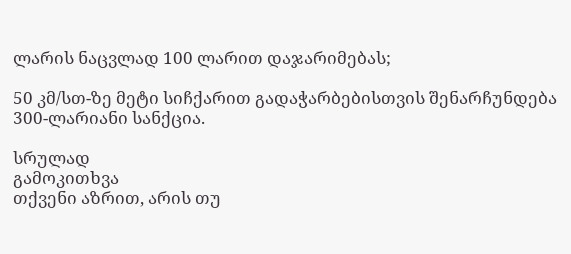ლარის ნაცვლად 100 ლარით დაჯარიმებას;

50 კმ/სთ-ზე მეტი სიჩქარით გადაჭარბებისთვის შენარჩუნდება 300-ლარიანი სანქცია.

სრულად
გამოკითხვა
თქვენი აზრით, არის თუ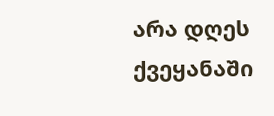არა დღეს ქვეყანაში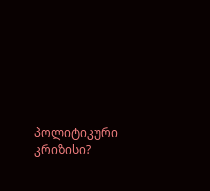პოლიტიკური კრიზისი?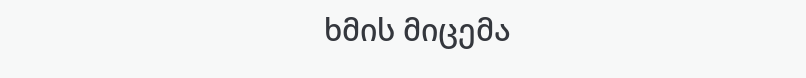ხმის მიცემა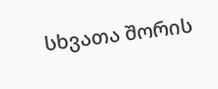სხვათა შორის